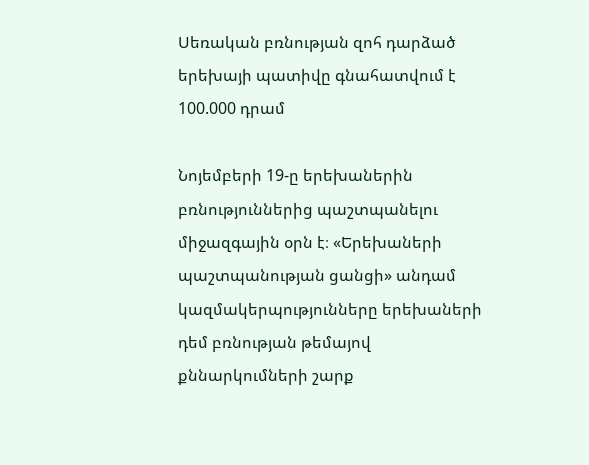Սեռական բռնության զոհ դարձած երեխայի պատիվը գնահատվում է 100.000 դրամ

Նոյեմբերի 19-ը երեխաներին բռնություններից պաշտպանելու միջազգային օրն է։ «Երեխաների պաշտպանության ցանցի» անդամ կազմակերպությունները երեխաների դեմ բռնության թեմայով քննարկումների շարք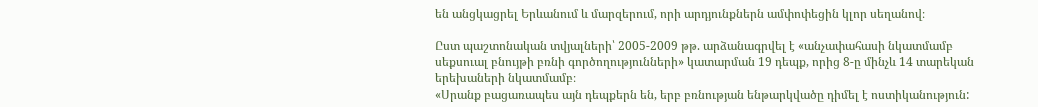են անցկացրել Երևանում և մարզերում, որի արդյունքներն ամփոփեցին կլոր սեղանով։

Ըստ պաշտոնական տվյալների՝ 2005-2009 թթ. արձանագրվել է «անչափահասի նկատմամբ սեքսուալ բնույթի բռնի գործողությունների» կատարման 19 դեպք, որից 8-ը մինչև 14 տարեկան երեխաների նկատմամբ։
«Սրանք բացառապես այն դեպքերն են, երբ բռնության ենթարկվածը դիմել է ոստիկանություն: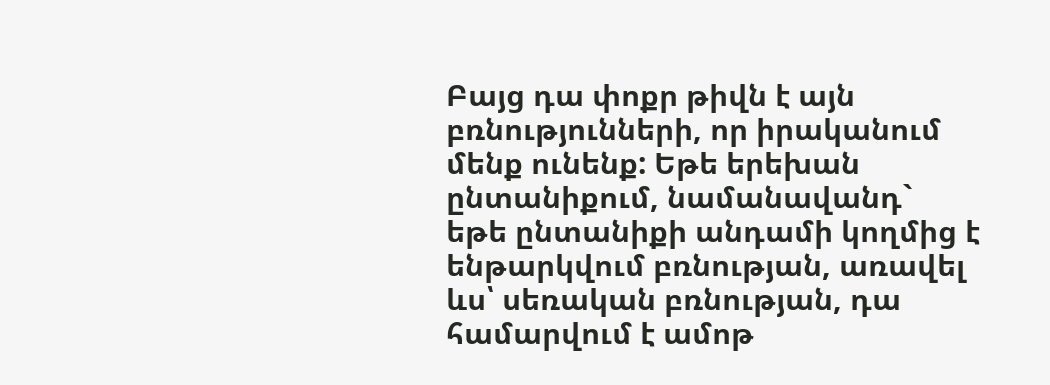Բայց դա փոքր թիվն է այն բռնությունների, որ իրականում մենք ունենք: Եթե երեխան ընտանիքում, նամանավանդ` եթե ընտանիքի անդամի կողմից է ենթարկվում բռնության, առավել ևս՝ սեռական բռնության, դա համարվում է ամոթ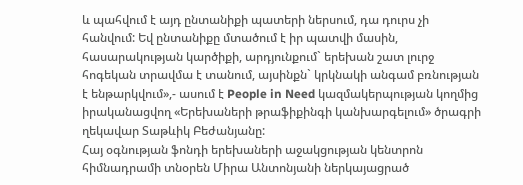և պահվում է այդ ընտանիքի պատերի ներսում, դա դուրս չի հանվում: Եվ ընտանիքը մտածում է իր պատվի մասին, հասարակության կարծիքի, արդյունքում` երեխան շատ լուրջ հոգեկան տրավմա է տանում, այսինքն` կրկնակի անգամ բռնության է ենթարկվում»,- ասում է People in Need կազմակերպության կողմից իրականացվող «Երեխաների թրաֆիքինգի կանխարգելում» ծրագրի ղեկավար Տաթևիկ Բեժանյանը:
Հայ օգնության ֆոնդի երեխաների աջակցության կենտրոն հիմնադրամի տնօրեն Միրա Անտոնյանի ներկայացրած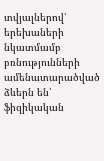տվյալներով՝ երեխաների նկատմամբ բռնությունների ամենատարածված ձևերն են՝ ֆիզիկական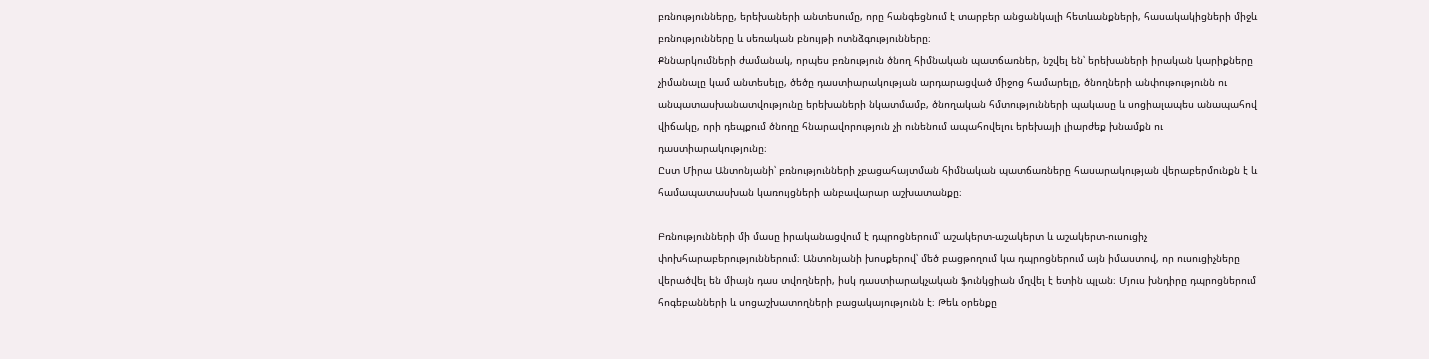բռնությունները, երեխաների անտեսումը, որը հանգեցնում է տարբեր անցանկալի հետևանքների, հասակակիցների միջև բռնությունները և սեռական բնույթի ոտնձգությունները։
Քննարկումների ժամանակ, որպես բռնություն ծնող հիմնական պատճառներ, նշվել են՝ երեխաների իրական կարիքները չիմանալը կամ անտեսելը, ծեծը դաստիարակության արդարացված միջոց համարելը, ծնողների անփութությունն ու անպատասխանատվությունը երեխաների նկատմամբ, ծնողական հմտությունների պակասը և սոցիալապես անապահով վիճակը, որի դեպքում ծնողը հնարավորություն չի ունենում ապահովելու երեխայի լիարժեք խնամքն ու դաստիարակությունը։
Ըստ Միրա Անտոնյանի՝ բռնությունների չբացահայտման հիմնական պատճառները հասարակության վերաբերմունքն է և համապատասխան կառույցների անբավարար աշխատանքը։

Բռնությունների մի մասը իրականացվում է դպրոցներում՝ աշակերտ-աշակերտ և աշակերտ-ուսուցիչ փոխհարաբերություններում։ Անտոնյանի խոսքերով՝ մեծ բացթողում կա դպրոցներում այն իմաստով, որ ուսուցիչները վերածվել են միայն դաս տվողների, իսկ դաստիարակչական ֆունկցիան մղվել է ետին պլան։ Մյուս խնդիրը դպրոցներում հոգեբանների և սոցաշխատողների բացակայությունն է։ Թեև օրենքը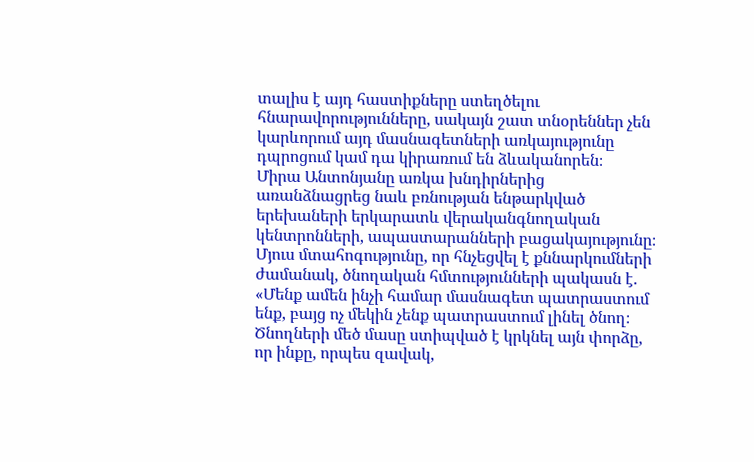տալիս է այդ հաստիքները ստեղծելու հնարավորությունները, սակայն շատ տնօրեններ չեն կարևորում այդ մասնագետների առկայությունը դպրոցում կամ դա կիրառում են ձևականորեն։
Միրա Անտոնյանը առկա խնդիրներից առանձնացրեց նաև բռնության ենթարկված երեխաների երկարատև վերականգնողական կենտրոնների, ապաստարանների բացակայությունը։
Մյուս մտահոգությունը, որ հնչեցվել է քննարկումների ժամանակ, ծնողական հմտությունների պակասն է. «Մենք ամեն ինչի համար մասնագետ պատրաստում ենք, բայց ոչ մեկին չենք պատրաստում լինել ծնող։ Ծնողների մեծ մասը ստիպված է կրկնել այն փորձը, որ ինքը, որպես զավակ,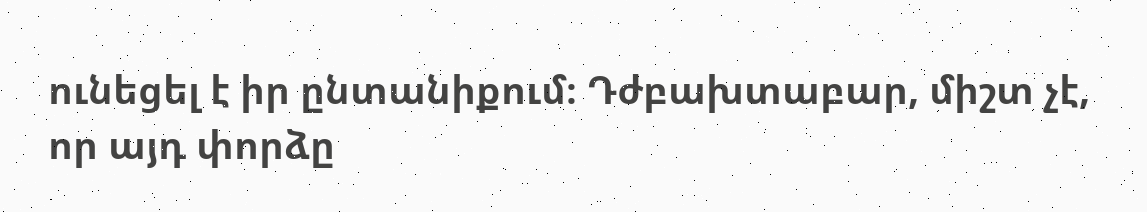ունեցել է իր ընտանիքում։ Դժբախտաբար, միշտ չէ, որ այդ փորձը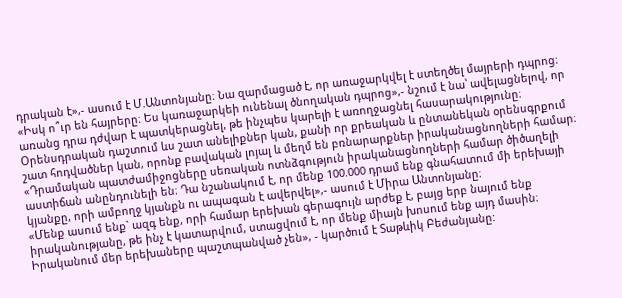դրական է»,- ասում է Մ.Անտոնյանը։ Նա զարմացած է, որ առաջարկվել է ստեղծել մայրերի դպրոց։ «Իսկ ո՞ւր են հայրերը։ Ես կառաջարկեի ունենալ ծնողական դպրոց»,- նշում է նա՝ ավելացնելով, որ առանց դրա դժվար է պատկերացնել, թե ինչպես կարելի է առողջացնել հասարակությունը։
Օրենսդրական դաշտում ևս շատ անելիքներ կան, քանի որ քրեական և ընտանեկան օրենսգրքում շատ հոդվածներ կան, որոնք բավական լոյալ և մեղմ են բռնարարքներ իրականացնողների համար։ «Դրամական պատժամիջոցները սեռական ոտնձգություն իրականացնողների համար ծիծաղելի աստիճան անընդունելի են։ Դա նշանակում է, որ մենք 100.000 դրամ ենք գնահատում մի երեխայի կյանքը, որի ամբողջ կյանքն ու ապագան է ավերվել»,- ասում է Միրա Անտոնյանը։
«Մենք ասում ենք` ազգ ենք, որի համար երեխան գերագույն արժեք է, բայց երբ նայում ենք իրականությանը, թե ինչ է կատարվում, ստացվում է, որ մենք միայն խոսում ենք այդ մասին։ Իրականում մեր երեխաները պաշտպանված չեն», - կարծում է Տաթևիկ Բեժանյանը: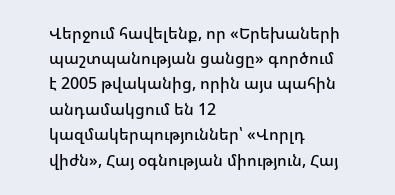Վերջում հավելենք, որ «Երեխաների պաշտպանության ցանցը» գործում է 2005 թվականից, որին այս պահին անդամակցում են 12 կազմակերպություններ՝ «Վորլդ վիժն», Հայ օգնության միություն, Հայ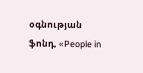օգնության ֆոնդ, «People in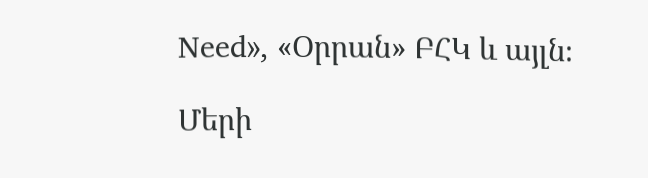Need», «Օրրան» ԲՀԿ և այլն։

Մերի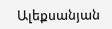Ալեքսանյան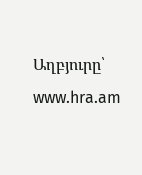Աղբյուրը՝ www.hra.am